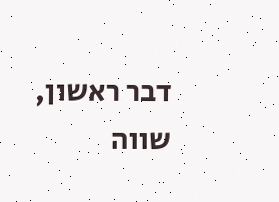דבר ראשון, שווה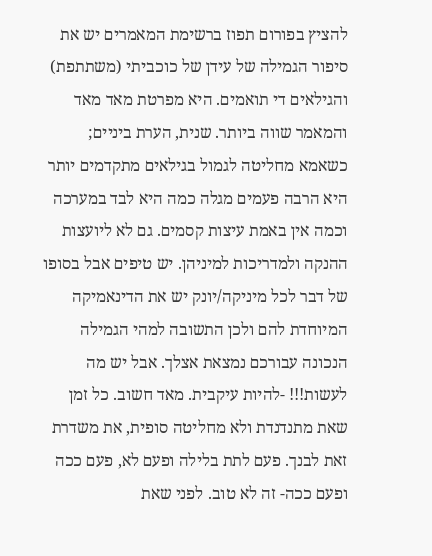להציץ בפורום תפוז ברשימת המאמרים יש את סיפור הגמילה של עידן של כוכביתי (משתתפת) והגילאים די תואמים. היא מפרטת מאד מאד והמאמר שווה ביותר. שנית, הערת ביניים; כשאמא מחליטה לגמול בגילאים מתקדמים יותר היא הרבה פעמים מגלה כמה היא לבד במערכה וכמה אין באמת עיצות קסמים. גם לא ליועצות ההנקה ולמדריכות למיניהן. יש טיפים אבל בסופו של דבר לכל מיניקה/יונק יש את הדינאמיקה המיוחדת להם ולכן התשובה למהי הגמילה הנכונה עבורכם נמצאת אצלך. אבל יש מה לעשות!!! -להיות עיקבית. מאד חשוב. כל זמן שאת מתנדנדת ולא מחליטה סופית, את משדרת זאת לבנך. פעם לתת בלילה ופעם לא, פעם ככה ופעם ככה- זה לא טוב. לפני שאת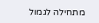מתחילה לגמול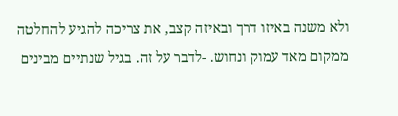ולא משנה באיזו דרך ובאיזה קצב, את צריכה להגיע להחלטה ממקום מאד עמוק ונחוש. -לדבר על זה. בגיל שנתיים מבינים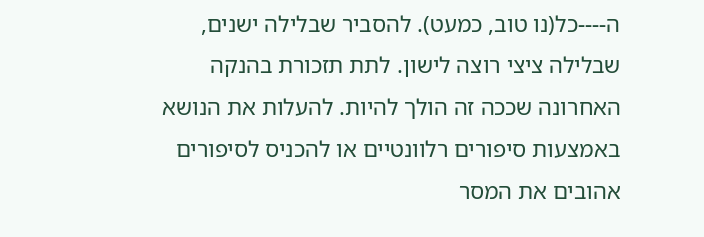ה----כל(נו טוב, כמעט). להסביר שבלילה ישנים, שבלילה ציצי רוצה לישון. לתת תזכורת בהנקה האחרונה שככה זה הולך להיות. להעלות את הנושא באמצעות סיפורים רלוונטיים או להכניס לסיפורים אהובים את המסר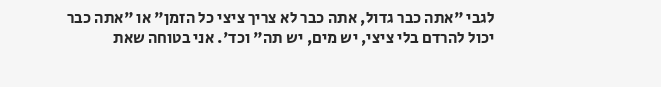לגבי "אתה כבר גדול, אתה כבר לא צריך ציצי כל הזמן" או "אתה כבר יכול להרדם בלי ציצי, יש מים, יש תה" וכד'. אני בטוחה שאת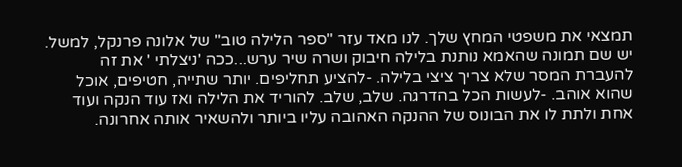תמצאי את משפטי המחץ שלך. לנו מאד עזר "ספר הלילה טוב" של אלונה פרנקל, למשל. יש שם תמונה שהאמא נותנת בלילה חיבוק ושרה שיר ערש...ככה 'ניצלתי ' את זה להעברת המסר שלא צריך ציצי בלילה. -להציע תחליפים. יותר שתייה, חטיפים, אוכל שהוא אוהב. -לעשות הכל בהדרגה. שלב, שלב. להוריד את הלילה ואז עוד הנקה ועוד אחת ולתת לו את הבונוס של ההנקה האהובה עליו ביותר ולהשאיר אותה אחרונה.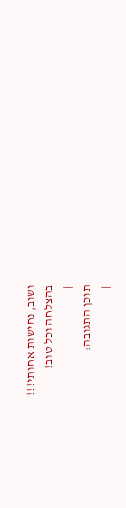ושוב, נחישות אחותי!!!
בהצלחה וכל טוב!
|
תוכן התגובה:
|